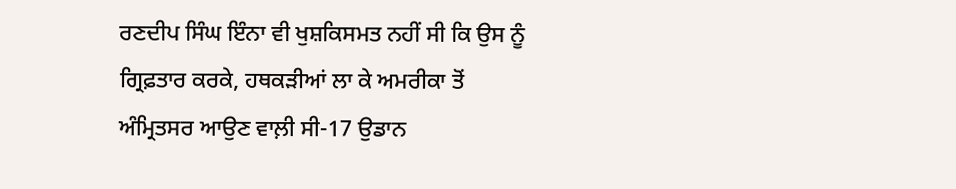ਰਣਦੀਪ ਸਿੰਘ ਇੰਨਾ ਵੀ ਖੁਸ਼ਕਿਸਮਤ ਨਹੀਂ ਸੀ ਕਿ ਉਸ ਨੂੰ ਗ੍ਰਿਫ਼ਤਾਰ ਕਰਕੇ, ਹਥਕੜੀਆਂ ਲਾ ਕੇ ਅਮਰੀਕਾ ਤੋਂ ਅੰਮ੍ਰਿਤਸਰ ਆਉਣ ਵਾਲ਼ੀ ਸੀ-17 ਉਡਾਨ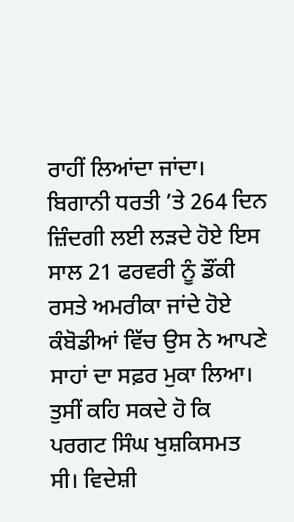ਰਾਹੀਂ ਲਿਆਂਦਾ ਜਾਂਦਾ। ਬਿਗਾਨੀ ਧਰਤੀ ’ਤੇ 264 ਦਿਨ ਜ਼ਿੰਦਗੀ ਲਈ ਲੜਦੇ ਹੋਏ ਇਸ ਸਾਲ 21 ਫਰਵਰੀ ਨੂੰ ਡੌਂਕੀ ਰਸਤੇ ਅਮਰੀਕਾ ਜਾਂਦੇ ਹੋਏ ਕੰਬੋਡੀਆਂ ਵਿੱਚ ਉਸ ਨੇ ਆਪਣੇ ਸਾਹਾਂ ਦਾ ਸਫ਼ਰ ਮੁਕਾ ਲਿਆ।
ਤੁਸੀਂ ਕਹਿ ਸਕਦੇ ਹੋ ਕਿ ਪਰਗਟ ਸਿੰਘ ਖੁਸ਼ਕਿਸਮਤ ਸੀ। ਵਿਦੇਸ਼ੀ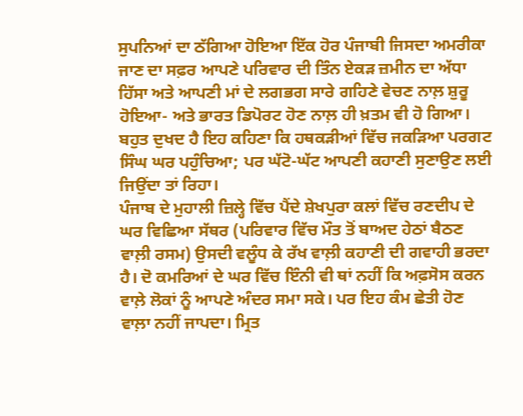ਸੁਪਨਿਆਂ ਦਾ ਠੱਗਿਆ ਹੋਇਆ ਇੱਕ ਹੋਰ ਪੰਜਾਬੀ ਜਿਸਦਾ ਅਮਰੀਕਾ ਜਾਣ ਦਾ ਸਫ਼ਰ ਆਪਣੇ ਪਰਿਵਾਰ ਦੀ ਤਿੰਨ ਏਕੜ ਜ਼ਮੀਨ ਦਾ ਅੱਧਾ ਹਿੱਸਾ ਅਤੇ ਆਪਣੀ ਮਾਂ ਦੇ ਲਗਭਗ ਸਾਰੇ ਗਹਿਣੇ ਵੇਚਣ ਨਾਲ਼ ਸ਼ੁਰੂ ਹੋਇਆ- ਅਤੇ ਭਾਰਤ ਡਿਪੋਰਟ ਹੋਣ ਨਾਲ਼ ਹੀ ਖ਼ਤਮ ਵੀ ਹੋ ਗਿਆ। ਬਹੁਤ ਦੁਖਦ ਹੈ ਇਹ ਕਹਿਣਾ ਕਿ ਹਥਕੜੀਆਂ ਵਿੱਚ ਜਕੜਿਆ ਪਰਗਟ ਸਿੰਘ ਘਰ ਪਹੁੰਚਿਆ; ਪਰ ਘੱਟੋ-ਘੱਟ ਆਪਣੀ ਕਹਾਣੀ ਸੁਣਾਉਣ ਲਈ ਜਿਉਂਦਾ ਤਾਂ ਰਿਹਾ।
ਪੰਜਾਬ ਦੇ ਮੁਹਾਲੀ ਜ਼ਿਲ੍ਹੇ ਵਿੱਚ ਪੈਂਦੇ ਸ਼ੇਖਪੁਰਾ ਕਲਾਂ ਵਿੱਚ ਰਣਦੀਪ ਦੇ ਘਰ ਵਿਛਿਆ ਸੱਥਰ (ਪਰਿਵਾਰ ਵਿੱਚ ਮੌਤ ਤੋਂ ਬਾਅਦ ਹੇਠਾਂ ਬੈਠਣ ਵਾਲ਼ੀ ਰਸਮ) ਉਸਦੀ ਵਲੂੰਧ ਕੇ ਰੱਖ ਵਾਲ਼ੀ ਕਹਾਣੀ ਦੀ ਗਵਾਹੀ ਭਰਦਾ ਹੈ। ਦੋ ਕਮਰਿਆਂ ਦੇ ਘਰ ਵਿੱਚ ਇੰਨੀ ਵੀ ਥਾਂ ਨਹੀਂ ਕਿ ਅਫ਼ਸੋਸ ਕਰਨ ਵਾਲ਼ੇ ਲੋਕਾਂ ਨੂੰ ਆਪਣੇ ਅੰਦਰ ਸਮਾ ਸਕੇ। ਪਰ ਇਹ ਕੰਮ ਛੇਤੀ ਹੋਣ ਵਾਲ਼ਾ ਨਹੀਂ ਜਾਪਦਾ। ਮ੍ਰਿਤ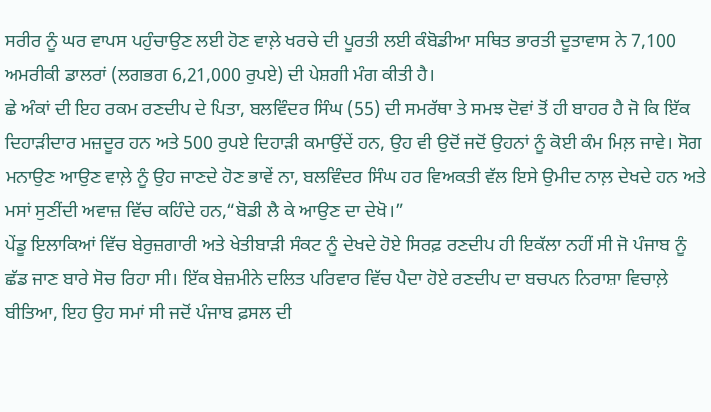ਸਰੀਰ ਨੂੰ ਘਰ ਵਾਪਸ ਪਹੁੰਚਾਉਣ ਲਈ ਹੋਣ ਵਾਲ਼ੇ ਖਰਚੇ ਦੀ ਪੂਰਤੀ ਲਈ ਕੰਬੋਡੀਆ ਸਥਿਤ ਭਾਰਤੀ ਦੂਤਾਵਾਸ ਨੇ 7,100 ਅਮਰੀਕੀ ਡਾਲਰਾਂ (ਲਗਭਗ 6,21,000 ਰੁਪਏ) ਦੀ ਪੇਸ਼ਗੀ ਮੰਗ ਕੀਤੀ ਹੈ।
ਛੇ ਅੰਕਾਂ ਦੀ ਇਹ ਰਕਮ ਰਣਦੀਪ ਦੇ ਪਿਤਾ, ਬਲਵਿੰਦਰ ਸਿੰਘ (55) ਦੀ ਸਮਰੱਥਾ ਤੇ ਸਮਝ ਦੋਵਾਂ ਤੋਂ ਹੀ ਬਾਹਰ ਹੈ ਜੋ ਕਿ ਇੱਕ ਦਿਹਾੜੀਦਾਰ ਮਜ਼ਦੂਰ ਹਨ ਅਤੇ 500 ਰੁਪਏ ਦਿਹਾੜੀ ਕਮਾਉਂਦੇਂ ਹਨ, ਉਹ ਵੀ ਉਦੋਂ ਜਦੋਂ ਉਹਨਾਂ ਨੂੰ ਕੋਈ ਕੰਮ ਮਿਲ਼ ਜਾਵੇ। ਸੋਗ ਮਨਾਉਣ ਆਉਣ ਵਾਲ਼ੇ ਨੂੰ ਉਹ ਜਾਣਦੇ ਹੋਣ ਭਾਵੇਂ ਨਾ, ਬਲਵਿੰਦਰ ਸਿੰਘ ਹਰ ਵਿਅਕਤੀ ਵੱਲ ਇਸੇ ਉਮੀਦ ਨਾਲ਼ ਦੇਖਦੇ ਹਨ ਅਤੇ ਮਸਾਂ ਸੁਣੀਂਦੀ ਅਵਾਜ਼ ਵਿੱਚ ਕਹਿੰਦੇ ਹਨ,“ਬੋਡੀ ਲੈ ਕੇ ਆਉਣ ਦਾ ਦੇਖੋ।”
ਪੇਂਡੂ ਇਲਾਕਿਆਂ ਵਿੱਚ ਬੇਰੁਜ਼ਗਾਰੀ ਅਤੇ ਖੇਤੀਬਾੜੀ ਸੰਕਟ ਨੂੰ ਦੇਖਦੇ ਹੋਏ ਸਿਰਫ਼ ਰਣਦੀਪ ਹੀ ਇਕੱਲਾ ਨਹੀਂ ਸੀ ਜੋ ਪੰਜਾਬ ਨੂੰ ਛੱਡ ਜਾਣ ਬਾਰੇ ਸੋਚ ਰਿਹਾ ਸੀ। ਇੱਕ ਬੇਜ਼ਮੀਨੇ ਦਲਿਤ ਪਰਿਵਾਰ ਵਿੱਚ ਪੈਦਾ ਹੋਏ ਰਣਦੀਪ ਦਾ ਬਚਪਨ ਨਿਰਾਸ਼ਾ ਵਿਚਾਲ਼ੇ ਬੀਤਿਆ, ਇਹ ਉਹ ਸਮਾਂ ਸੀ ਜਦੋਂ ਪੰਜਾਬ ਫ਼ਸਲ ਦੀ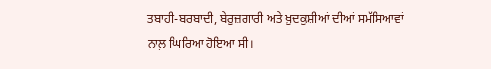ਤਬਾਹੀ-ਬਰਬਾਦੀ, ਬੇਰੁਜ਼ਗਾਰੀ ਅਤੇ ਖ਼ੁਦਕੁਸ਼ੀਆਂ ਦੀਆਂ ਸਮੱਸਿਆਵਾਂ ਨਾਲ਼ ਘਿਰਿਆ ਹੋਇਆ ਸੀ।